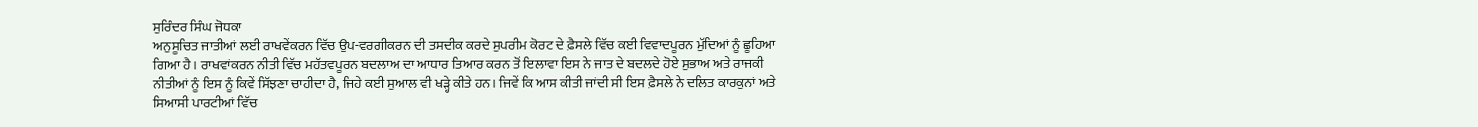ਸੁਰਿੰਦਰ ਸਿੰਘ ਜੋਧਕਾ
ਅਨੁਸੂਚਿਤ ਜਾਤੀਆਂ ਲਈ ਰਾਖਵੇਂਕਰਨ ਵਿੱਚ ਉਪ-ਵਰਗੀਕਰਨ ਦੀ ਤਸਦੀਕ ਕਰਦੇ ਸੁਪਰੀਮ ਕੋਰਟ ਦੇ ਫ਼ੈਸਲੇ ਵਿੱਚ ਕਈ ਵਿਵਾਦਪੂਰਨ ਮੁੱਦਿਆਂ ਨੂੰ ਛੂਹਿਆ ਗਿਆ ਹੈ। ਰਾਖਵਾਂਕਰਨ ਨੀਤੀ ਵਿੱਚ ਮਹੱਤਵਪੂਰਨ ਬਦਲਾਅ ਦਾ ਆਧਾਰ ਤਿਆਰ ਕਰਨ ਤੋਂ ਇਲਾਵਾ ਇਸ ਨੇ ਜਾਤ ਦੇ ਬਦਲਦੇ ਹੋਏ ਸੁਭਾਅ ਅਤੇ ਰਾਜਕੀ ਨੀਤੀਆਂ ਨੂੰ ਇਸ ਨੂੰ ਕਿਵੇਂ ਸਿੱਝਣਾ ਚਾਹੀਦਾ ਹੈ, ਜਿਹੇ ਕਈ ਸੁਆਲ ਵੀ ਖੜ੍ਹੇ ਕੀਤੇ ਹਨ। ਜਿਵੇਂ ਕਿ ਆਸ ਕੀਤੀ ਜਾਂਦੀ ਸੀ ਇਸ ਫ਼ੈਸਲੇ ਨੇ ਦਲਿਤ ਕਾਰਕੁਨਾਂ ਅਤੇ ਸਿਆਸੀ ਪਾਰਟੀਆਂ ਵਿੱਚ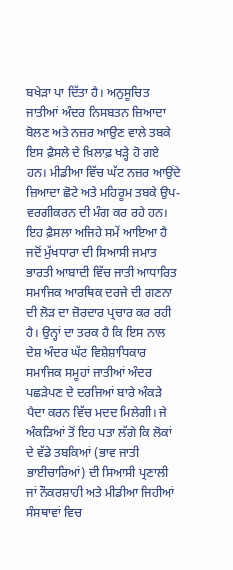ਬਖੇੜਾ ਪਾ ਦਿੱਤਾ ਹੈ। ਅਨੁਸੂਚਿਤ ਜਾਤੀਆਂ ਅੰਦਰ ਨਿਸਬਤਨ ਜ਼ਿਆਦਾ ਬੋਲਣ ਅਤੇ ਨਜ਼ਰ ਆਉਣ ਵਾਲੇ ਤਬਕੇ ਇਸ ਫ਼ੈਸਲੇ ਦੇ ਖ਼ਿਲਾਫ਼ ਖੜ੍ਹੇ ਹੋ ਗਏ ਹਨ। ਮੀਡੀਆ ਵਿੱਚ ਘੱਟ ਨਜ਼ਰ ਆਉਂਦੇ ਜ਼ਿਆਦਾ ਛੋਟੇ ਅਤੇ ਮਹਿਰੂਮ ਤਬਕੇ ਉਪ-ਵਰਗੀਕਰਨ ਦੀ ਮੰਗ ਕਰ ਰਹੇ ਹਨ।
ਇਹ ਫ਼ੈਸਲਾ ਅਜਿਹੇ ਸਮੇਂ ਆਇਆ ਹੈ ਜਦੋਂ ਮੁੱਖਧਾਰਾ ਦੀ ਸਿਆਸੀ ਜਮਾਤ ਭਾਰਤੀ ਆਬਾਦੀ ਵਿੱਚ ਜਾਤੀ ਆਧਾਰਿਤ ਸਮਾਜਿਕ ਆਰਥਿਕ ਦਰਜੇ ਦੀ ਗਣਨਾ ਦੀ ਲੋੜ ਦਾ ਜ਼ੋਰਦਾਰ ਪ੍ਰਚਾਰ ਕਰ ਰਹੀ ਹੈ। ਉਨ੍ਹਾਂ ਦਾ ਤਰਕ ਹੈ ਕਿ ਇਸ ਨਾਲ ਦੇਸ਼ ਅੰਦਰ ਘੱਟ ਵਿਸ਼ੇਸ਼ਾਧਿਕਾਰ ਸਮਾਜਿਕ ਸਮੂਹਾਂ ਜਾਤੀਆਂ ਅੰਦਰ ਪਛੜੇਪਣ ਦੇ ਦਰਜਿਆਂ ਬਾਰੇ ਅੰਕੜੇ ਪੈਦਾ ਕਰਨ ਵਿੱਚ ਮਦਦ ਮਿਲੇਗੀ। ਜੇ ਅੰਕੜਿਆਂ ਤੋਂ ਇਹ ਪਤਾ ਲੱਗੇ ਕਿ ਲੋਕਾਂ ਦੇ ਵੱਡੇ ਤਬਕਿਆਂ (ਭਾਵ ਜਾਤੀ ਭਾਈਚਾਰਿਆਂ) ਦੀ ਸਿਆਸੀ ਪ੍ਰਣਾਲੀ ਜਾਂ ਨੌਕਰਸ਼ਾਹੀ ਅਤੇ ਮੀਡੀਆ ਜਿਹੀਆਂ ਸੰਸਥਾਵਾਂ ਵਿਚ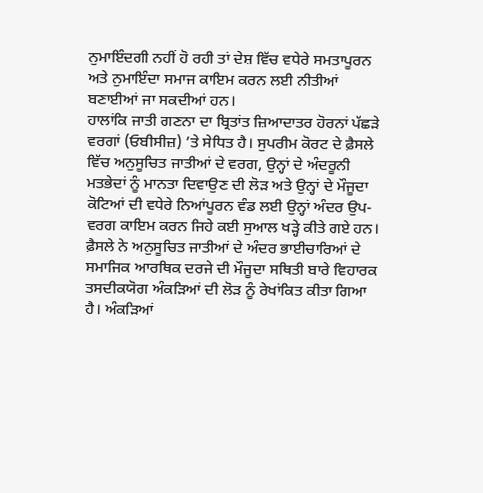ਨੁਮਾਇੰਦਗੀ ਨਹੀਂ ਹੋ ਰਹੀ ਤਾਂ ਦੇਸ਼ ਵਿੱਚ ਵਧੇਰੇ ਸਮਤਾਪੂਰਨ ਅਤੇ ਨੁਮਾਇੰਦਾ ਸਮਾਜ ਕਾਇਮ ਕਰਨ ਲਈ ਨੀਤੀਆਂ ਬਣਾਈਆਂ ਜਾ ਸਕਦੀਆਂ ਹਨ।
ਹਾਲਾਂਕਿ ਜਾਤੀ ਗਣਨਾ ਦਾ ਬ੍ਰਿਤਾਂਤ ਜ਼ਿਆਦਾਤਰ ਹੋਰਨਾਂ ਪੱਛੜੇ ਵਰਗਾਂ (ਓਬੀਸੀਜ਼) ’ਤੇ ਸੇਧਿਤ ਹੈ। ਸੁਪਰੀਮ ਕੋਰਟ ਦੇ ਫ਼ੈਸਲੇ ਵਿੱਚ ਅਨੁਸੂਚਿਤ ਜਾਤੀਆਂ ਦੇ ਵਰਗ, ਉਨ੍ਹਾਂ ਦੇ ਅੰਦਰੂਨੀ ਮਤਭੇਦਾਂ ਨੂੰ ਮਾਨਤਾ ਦਿਵਾਉਣ ਦੀ ਲੋੜ ਅਤੇ ਉਨ੍ਹਾਂ ਦੇ ਮੌਜੂਦਾ ਕੋਟਿਆਂ ਦੀ ਵਧੇਰੇ ਨਿਆਂਪੂਰਨ ਵੰਡ ਲਈ ਉਨ੍ਹਾਂ ਅੰਦਰ ਉਪ-ਵਰਗ ਕਾਇਮ ਕਰਨ ਜਿਹੇ ਕਈ ਸੁਆਲ ਖੜ੍ਹੇ ਕੀਤੇ ਗਏ ਹਨ। ਫ਼ੈਸਲੇ ਨੇ ਅਨੁਸੂਚਿਤ ਜਾਤੀਆਂ ਦੇ ਅੰਦਰ ਭਾਈਚਾਰਿਆਂ ਦੇ ਸਮਾਜਿਕ ਆਰਥਿਕ ਦਰਜੇ ਦੀ ਮੌਜੂਦਾ ਸਥਿਤੀ ਬਾਰੇ ਵਿਹਾਰਕ ਤਸਦੀਕਯੋਗ ਅੰਕੜਿਆਂ ਦੀ ਲੋੜ ਨੂੰ ਰੇਖਾਂਕਿਤ ਕੀਤਾ ਗਿਆ ਹੈ। ਅੰਕੜਿਆਂ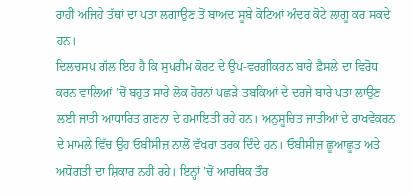ਰਾਹੀਂ ਅਜਿਹੇ ਤੱਥਾਂ ਦਾ ਪਤਾ ਲਗਾਉਣ ਤੋਂ ਬਾਅਦ ਸੂਬੇ ਕੋਟਿਆਂ ਅੰਦਰ ਕੋਟੇ ਲਾਗੂ ਕਰ ਸਕਦੇ ਹਨ।
ਦਿਲਚਸਪ ਗੱਲ ਇਹ ਹੈ ਕਿ ਸੁਪਰੀਮ ਕੋਰਟ ਦੇ ਉਪ-ਵਰਗੀਕਰਨ ਬਾਰੇ ਫ਼ੈਸਲੇ ਦਾ ਵਿਰੋਧ ਕਰਨ ਵਾਲਿਆਂ ’ਚੋਂ ਬਹੁਤ ਸਾਰੇ ਲੋਕ ਹੋਰਨਾਂ ਪਛੜੇ ਤਬਕਿਆਂ ਦੇ ਦਰਜੇ ਬਾਰੇ ਪਤਾ ਲਾਉਣ ਲਈ ਜਾਤੀ ਆਧਾਰਿਤ ਗਣਨਾ ਦੇ ਹਮਾਇਤੀ ਰਹੇ ਹਨ। ਅਨੁਸੂਚਿਤ ਜਾਤੀਆਂ ਦੇ ਰਾਖਵੇਂਕਰਨ ਦੇ ਮਾਮਲੇ ਵਿੱਚ ਉਹ ਓਬੀਸੀਜ਼ ਨਾਲੋਂ ਵੱਖਰਾ ਤਰਕ ਦਿੰਦੇ ਹਨ। ਓਬੀਸੀਜ਼ ਛੂਆਛੂਤ ਅਤੇ ਅਧੋਗਤੀ ਦਾ ਸ਼ਿਕਾਰ ਨਹੀਂ ਰਹੇ। ਇਨ੍ਹਾਂ ’ਚੋਂ ਆਰਥਿਕ ਤੌਰ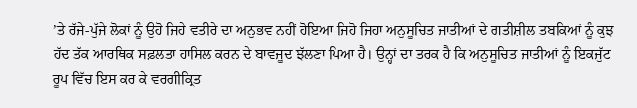’ਤੇ ਰੱਜੇ-ਪੁੱਜੇ ਲੋਕਾਂ ਨੂੰ ਉਹੋ ਜਿਹੇ ਵਤੀਰੇ ਦਾ ਅਨੁਭਵ ਨਹੀਂ ਹੋਇਆ ਜਿਹੋ ਜਿਹਾ ਅਨੁਸੂਚਿਤ ਜਾਤੀਆਂ ਦੇ ਗਤੀਸ਼ੀਲ ਤਬਕਿਆਂ ਨੂੰ ਕੁਝ ਹੱਦ ਤੱਕ ਆਰਥਿਕ ਸਫ਼ਲਤਾ ਹਾਸਿਲ ਕਰਨ ਦੇ ਬਾਵਜੂਦ ਝੱਲਣਾ ਪਿਆ ਹੈ। ਉਨ੍ਹਾਂ ਦਾ ਤਰਕ ਹੈ ਕਿ ਅਨੁਸੂਚਿਤ ਜਾਤੀਆਂ ਨੂੰ ਇਕਜੁੱਟ ਰੂਪ ਵਿੱਚ ਇਸ ਕਰ ਕੇ ਵਰਗੀਕ੍ਰਿਤ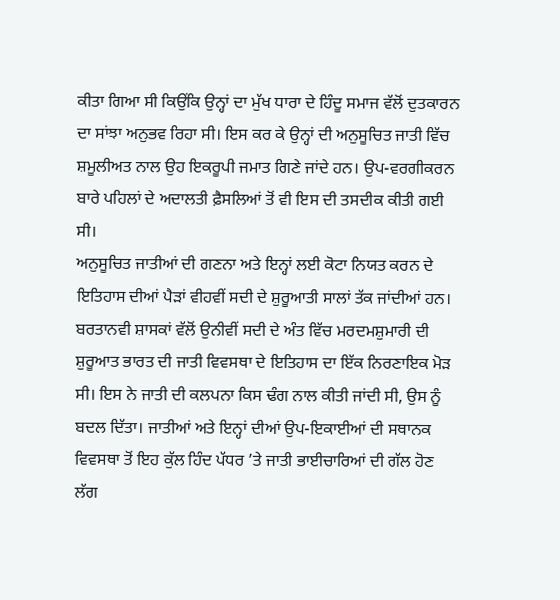ਕੀਤਾ ਗਿਆ ਸੀ ਕਿਉਂਕਿ ਉਨ੍ਹਾਂ ਦਾ ਮੁੱਖ ਧਾਰਾ ਦੇ ਹਿੰਦੂ ਸਮਾਜ ਵੱਲੋਂ ਦੁਤਕਾਰਨ ਦਾ ਸਾਂਝਾ ਅਨੁਭਵ ਰਿਹਾ ਸੀ। ਇਸ ਕਰ ਕੇ ਉਨ੍ਹਾਂ ਦੀ ਅਨੁਸੂਚਿਤ ਜਾਤੀ ਵਿੱਚ ਸ਼ਮੂਲੀਅਤ ਨਾਲ ਉਹ ਇਕਰੂਪੀ ਜਮਾਤ ਗਿਣੇ ਜਾਂਦੇ ਹਨ। ਉਪ-ਵਰਗੀਕਰਨ ਬਾਰੇ ਪਹਿਲਾਂ ਦੇ ਅਦਾਲਤੀ ਫ਼ੈਸਲਿਆਂ ਤੋਂ ਵੀ ਇਸ ਦੀ ਤਸਦੀਕ ਕੀਤੀ ਗਈ ਸੀ।
ਅਨੁਸੂਚਿਤ ਜਾਤੀਆਂ ਦੀ ਗਣਨਾ ਅਤੇ ਇਨ੍ਹਾਂ ਲਈ ਕੋਟਾ ਨਿਯਤ ਕਰਨ ਦੇ ਇਤਿਹਾਸ ਦੀਆਂ ਪੈੜਾਂ ਵੀਹਵੀਂ ਸਦੀ ਦੇ ਸ਼ੁਰੂਆਤੀ ਸਾਲਾਂ ਤੱਕ ਜਾਂਦੀਆਂ ਹਨ। ਬਰਤਾਨਵੀ ਸ਼ਾਸਕਾਂ ਵੱਲੋਂ ਉਨੀਵੀਂ ਸਦੀ ਦੇ ਅੰਤ ਵਿੱਚ ਮਰਦਮਸ਼ੁਮਾਰੀ ਦੀ ਸ਼ੁਰੂਆਤ ਭਾਰਤ ਦੀ ਜਾਤੀ ਵਿਵਸਥਾ ਦੇ ਇਤਿਹਾਸ ਦਾ ਇੱਕ ਨਿਰਣਾਇਕ ਮੋੜ ਸੀ। ਇਸ ਨੇ ਜਾਤੀ ਦੀ ਕਲਪਨਾ ਕਿਸ ਢੰਗ ਨਾਲ ਕੀਤੀ ਜਾਂਦੀ ਸੀ, ਉਸ ਨੂੰ ਬਦਲ ਦਿੱਤਾ। ਜਾਤੀਆਂ ਅਤੇ ਇਨ੍ਹਾਂ ਦੀਆਂ ਉਪ-ਇਕਾਈਆਂ ਦੀ ਸਥਾਨਕ ਵਿਵਸਥਾ ਤੋਂ ਇਹ ਕੁੱਲ ਹਿੰਦ ਪੱਧਰ ’ਤੇ ਜਾਤੀ ਭਾਈਚਾਰਿਆਂ ਦੀ ਗੱਲ ਹੋਣ ਲੱਗ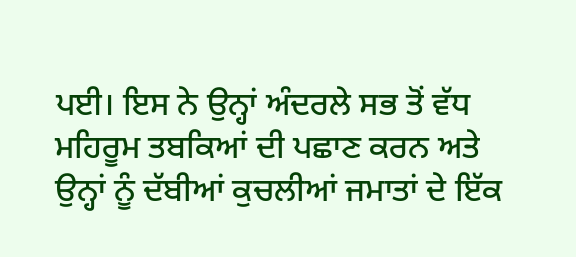ਪਈ। ਇਸ ਨੇ ਉਨ੍ਹਾਂ ਅੰਦਰਲੇ ਸਭ ਤੋਂ ਵੱਧ ਮਹਿਰੂਮ ਤਬਕਿਆਂ ਦੀ ਪਛਾਣ ਕਰਨ ਅਤੇ ਉਨ੍ਹਾਂ ਨੂੰ ਦੱਬੀਆਂ ਕੁਚਲੀਆਂ ਜਮਾਤਾਂ ਦੇ ਇੱਕ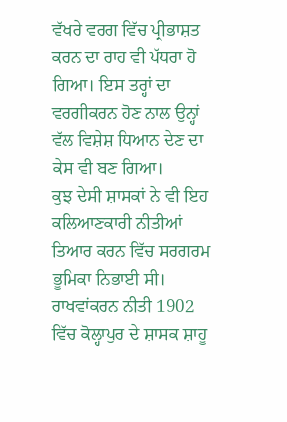ਵੱਖਰੇ ਵਰਗ ਵਿੱਚ ਪ੍ਰੀਭਾਸ਼ਤ ਕਰਨ ਦਾ ਰਾਹ ਵੀ ਪੱਧਰਾ ਹੋ ਗਿਆ। ਇਸ ਤਰ੍ਹਾਂ ਦਾ ਵਰਗੀਕਰਨ ਹੋਣ ਨਾਲ ਉਨ੍ਹਾਂ ਵੱਲ ਵਿਸ਼ੇਸ਼ ਧਿਆਨ ਦੇਣ ਦਾ ਕੇਸ ਵੀ ਬਣ ਗਿਆ।
ਕੁਝ ਦੇਸੀ ਸ਼ਾਸਕਾਂ ਨੇ ਵੀ ਇਹ ਕਲਿਆਣਕਾਰੀ ਨੀਤੀਆਂ ਤਿਆਰ ਕਰਨ ਵਿੱਚ ਸਰਗਰਮ ਭੂਮਿਕਾ ਨਿਭਾਈ ਸੀ। ਰਾਖਵਾਂਕਰਨ ਨੀਤੀ 1902 ਵਿੱਚ ਕੋਲ੍ਹਾਪੁਰ ਦੇ ਸ਼ਾਸਕ ਸ਼ਾਹੂ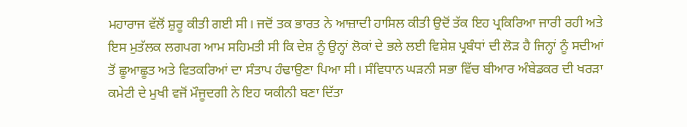ਮਹਾਰਾਜ ਵੱਲੋਂ ਸ਼ੁਰੂ ਕੀਤੀ ਗਈ ਸੀ। ਜਦੋਂ ਤਕ ਭਾਰਤ ਨੇ ਆਜ਼ਾਦੀ ਹਾਸਿਲ ਕੀਤੀ ਉਦੋਂ ਤੱਕ ਇਹ ਪ੍ਰਕਿਰਿਆ ਜਾਰੀ ਰਹੀ ਅਤੇ ਇਸ ਮੁਤੱਲਕ ਲਗਪਗ ਆਮ ਸਹਿਮਤੀ ਸੀ ਕਿ ਦੇਸ਼ ਨੂੰ ਉਨ੍ਹਾਂ ਲੋਕਾਂ ਦੇ ਭਲੇ ਲਈ ਵਿਸ਼ੇਸ਼ ਪ੍ਰਬੰਧਾਂ ਦੀ ਲੋੜ ਹੈ ਜਿਨ੍ਹਾਂ ਨੂੰ ਸਦੀਆਂ ਤੋਂ ਛੂਆਛੂਤ ਅਤੇ ਵਿਤਕਰਿਆਂ ਦਾ ਸੰਤਾਪ ਹੰਢਾਉਣਾ ਪਿਆ ਸੀ। ਸੰਵਿਧਾਨ ਘੜਨੀ ਸਭਾ ਵਿੱਚ ਬੀਆਰ ਅੰਬੇਡਕਰ ਦੀ ਖਰੜਾ ਕਮੇਟੀ ਦੇ ਮੁਖੀ ਵਜੋਂ ਮੌਜੂਦਗੀ ਨੇ ਇਹ ਯਕੀਨੀ ਬਣਾ ਦਿੱਤਾ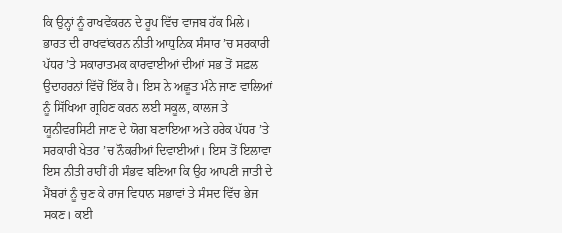ਕਿ ਉਨ੍ਹਾਂ ਨੂੰ ਰਾਖਵੇਂਕਰਨ ਦੇ ਰੂਪ ਵਿੱਚ ਵਾਜਬ ਹੱਕ ਮਿਲੇ।
ਭਾਰਤ ਦੀ ਰਾਖਵਾਂਕਰਨ ਨੀਤੀ ਆਧੁਨਿਕ ਸੰਸਾਰ ’ਚ ਸਰਕਾਰੀ ਪੱਧਰ ’ਤੇ ਸਕਾਰਾਤਮਕ ਕਾਰਵਾਈਆਂ ਦੀਆਂ ਸਭ ਤੋਂ ਸਫ਼ਲ ਉਦਾਹਰਨਾਂ ਵਿੱਚੋਂ ਇੱਕ ਹੈ। ਇਸ ਨੇ ਅਛੂਤ ਮੰਨੇ ਜਾਣ ਵਾਲਿਆਂ ਨੂੰ ਸਿੱਖਿਆ ਗ੍ਰਹਿਣ ਕਰਨ ਲਈ ਸਕੂਲ, ਕਾਲਜ ਤੇ ਯੂਨੀਵਰਸਿਟੀ ਜਾਣ ਦੇ ਯੋਗ ਬਣਾਇਆ ਅਤੇ ਹਰੇਕ ਪੱਧਰ ’ਤੇ ਸਰਕਾਰੀ ਖੇਤਰ ’ਚ ਨੌਕਰੀਆਂ ਦਿਵਾਈਆਂ। ਇਸ ਤੋਂ ਇਲਾਵਾ ਇਸ ਨੀਤੀ ਰਾਹੀਂ ਹੀ ਸੰਭਵ ਬਣਿਆ ਕਿ ਉਹ ਆਪਣੀ ਜਾਤੀ ਦੇ ਮੈਂਬਰਾਂ ਨੂੰ ਚੁਣ ਕੇ ਰਾਜ ਵਿਧਾਨ ਸਭਾਵਾਂ ਤੇ ਸੰਸਦ ਵਿੱਚ ਭੇਜ ਸਕਣ। ਕਈ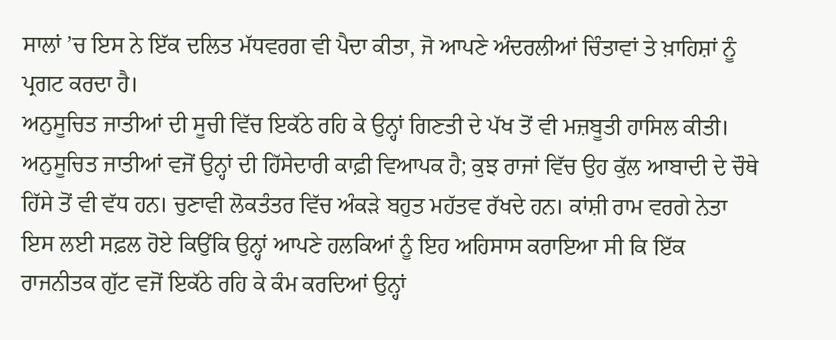ਸਾਲਾਂ ’ਚ ਇਸ ਨੇ ਇੱਕ ਦਲਿਤ ਮੱਧਵਰਗ ਵੀ ਪੈਦਾ ਕੀਤਾ, ਜੋ ਆਪਣੇ ਅੰਦਰਲੀਆਂ ਚਿੰਤਾਵਾਂ ਤੇ ਖ਼ਾਹਿਸ਼ਾਂ ਨੂੰ ਪ੍ਰਗਟ ਕਰਦਾ ਹੈ।
ਅਨੁਸੂਚਿਤ ਜਾਤੀਆਂ ਦੀ ਸੂਚੀ ਵਿੱਚ ਇਕੱਠੇ ਰਹਿ ਕੇ ਉਨ੍ਹਾਂ ਗਿਣਤੀ ਦੇ ਪੱਖ ਤੋਂ ਵੀ ਮਜ਼ਬੂਤੀ ਹਾਸਿਲ ਕੀਤੀ। ਅਨੁਸੂਚਿਤ ਜਾਤੀਆਂ ਵਜੋਂ ਉਨ੍ਹਾਂ ਦੀ ਹਿੱਸੇਦਾਰੀ ਕਾਫ਼ੀ ਵਿਆਪਕ ਹੈ; ਕੁਝ ਰਾਜਾਂ ਵਿੱਚ ਉਹ ਕੁੱਲ ਆਬਾਦੀ ਦੇ ਚੌਥੇ ਹਿੱਸੇ ਤੋਂ ਵੀ ਵੱਧ ਹਨ। ਚੁਣਾਵੀ ਲੋਕਤੰਤਰ ਵਿੱਚ ਅੰਕੜੇ ਬਹੁਤ ਮਹੱਤਵ ਰੱਖਦੇ ਹਨ। ਕਾਂਸ਼ੀ ਰਾਮ ਵਰਗੇ ਨੇਤਾ ਇਸ ਲਈ ਸਫ਼ਲ ਹੋਏ ਕਿਉਂਕਿ ਉਨ੍ਹਾਂ ਆਪਣੇ ਹਲਕਿਆਂ ਨੂੰ ਇਹ ਅਹਿਸਾਸ ਕਰਾਇਆ ਸੀ ਕਿ ਇੱਕ ਰਾਜਨੀਤਕ ਗੁੱਟ ਵਜੋਂ ਇਕੱਠੇ ਰਹਿ ਕੇ ਕੰਮ ਕਰਦਿਆਂ ਉਨ੍ਹਾਂ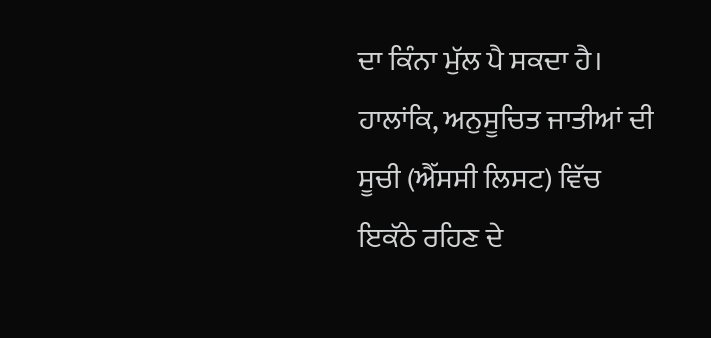ਦਾ ਕਿੰਨਾ ਮੁੱਲ ਪੈ ਸਕਦਾ ਹੈ। ਹਾਲਾਂਕਿ, ਅਨੁਸੂਚਿਤ ਜਾਤੀਆਂ ਦੀ ਸੂਚੀ (ਐੱਸਸੀ ਲਿਸਟ) ਵਿੱਚ ਇਕੱਠੇ ਰਹਿਣ ਦੇ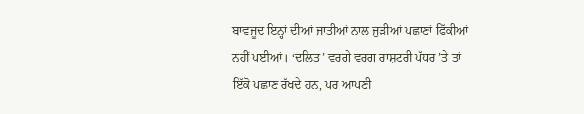ਬਾਵਜੂਦ ਇਨ੍ਹਾਂ ਦੀਆਂ ਜਾਤੀਆਂ ਨਾਲ ਜੁੜੀਆਂ ਪਛਾਣਾਂ ਫਿੱਕੀਆਂ ਨਹੀਂ ਪਈਆਂ। ‘ਦਲਿਤ’ ਵਰਗੇ ਵਰਗ ਰਾਸ਼ਟਰੀ ਪੱਧਰ ’ਤੇ ਤਾਂ ਇੱਕੋ ਪਛਾਣ ਰੱਖਦੇ ਹਨ, ਪਰ ਆਪਣੀ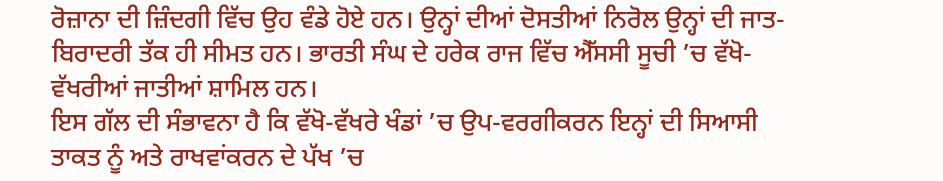ਰੋਜ਼ਾਨਾ ਦੀ ਜ਼ਿੰਦਗੀ ਵਿੱਚ ਉਹ ਵੰਡੇ ਹੋਏ ਹਨ। ਉਨ੍ਹਾਂ ਦੀਆਂ ਦੋਸਤੀਆਂ ਨਿਰੋਲ ਉਨ੍ਹਾਂ ਦੀ ਜਾਤ-ਬਿਰਾਦਰੀ ਤੱਕ ਹੀ ਸੀਮਤ ਹਨ। ਭਾਰਤੀ ਸੰਘ ਦੇ ਹਰੇਕ ਰਾਜ ਵਿੱਚ ਐੱਸਸੀ ਸੂਚੀ ’ਚ ਵੱਖੋ-ਵੱਖਰੀਆਂ ਜਾਤੀਆਂ ਸ਼ਾਮਿਲ ਹਨ।
ਇਸ ਗੱਲ ਦੀ ਸੰਭਾਵਨਾ ਹੈ ਕਿ ਵੱਖੋ-ਵੱਖਰੇ ਖੰਡਾਂ ’ਚ ਉਪ-ਵਰਗੀਕਰਨ ਇਨ੍ਹਾਂ ਦੀ ਸਿਆਸੀ ਤਾਕਤ ਨੂੰ ਅਤੇ ਰਾਖਵਾਂਕਰਨ ਦੇ ਪੱਖ ’ਚ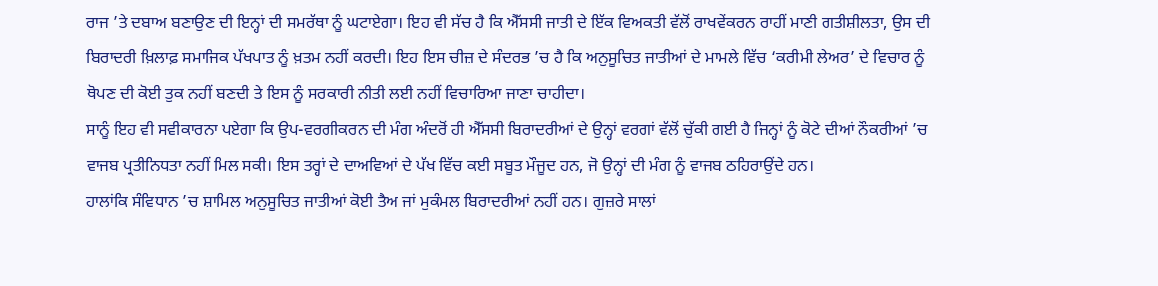ਰਾਜ ’ਤੇ ਦਬਾਅ ਬਣਾਉਣ ਦੀ ਇਨ੍ਹਾਂ ਦੀ ਸਮਰੱਥਾ ਨੂੰ ਘਟਾਏਗਾ। ਇਹ ਵੀ ਸੱਚ ਹੈ ਕਿ ਐੱਸਸੀ ਜਾਤੀ ਦੇ ਇੱਕ ਵਿਅਕਤੀ ਵੱਲੋਂ ਰਾਖਵੇਂਕਰਨ ਰਾਹੀਂ ਮਾਣੀ ਗਤੀਸ਼ੀਲਤਾ, ਉਸ ਦੀ ਬਿਰਾਦਰੀ ਖ਼ਿਲਾਫ਼ ਸਮਾਜਿਕ ਪੱਖਪਾਤ ਨੂੰ ਖ਼ਤਮ ਨਹੀਂ ਕਰਦੀ। ਇਹ ਇਸ ਚੀਜ਼ ਦੇ ਸੰਦਰਭ ’ਚ ਹੈ ਕਿ ਅਨੁਸੂਚਿਤ ਜਾਤੀਆਂ ਦੇ ਮਾਮਲੇ ਵਿੱਚ ‘ਕਰੀਮੀ ਲੇਅਰ’ ਦੇ ਵਿਚਾਰ ਨੂੰ ਥੋਪਣ ਦੀ ਕੋਈ ਤੁਕ ਨਹੀਂ ਬਣਦੀ ਤੇ ਇਸ ਨੂੰ ਸਰਕਾਰੀ ਨੀਤੀ ਲਈ ਨਹੀਂ ਵਿਚਾਰਿਆ ਜਾਣਾ ਚਾਹੀਦਾ।
ਸਾਨੂੰ ਇਹ ਵੀ ਸਵੀਕਾਰਨਾ ਪਏਗਾ ਕਿ ਉਪ-ਵਰਗੀਕਰਨ ਦੀ ਮੰਗ ਅੰਦਰੋਂ ਹੀ ਐੱਸਸੀ ਬਿਰਾਦਰੀਆਂ ਦੇ ਉਨ੍ਹਾਂ ਵਰਗਾਂ ਵੱਲੋਂ ਚੁੱਕੀ ਗਈ ਹੈ ਜਿਨ੍ਹਾਂ ਨੂੰ ਕੋਟੇ ਦੀਆਂ ਨੌਕਰੀਆਂ ’ਚ ਵਾਜਬ ਪ੍ਰਤੀਨਿਧਤਾ ਨਹੀਂ ਮਿਲ ਸਕੀ। ਇਸ ਤਰ੍ਹਾਂ ਦੇ ਦਾਅਵਿਆਂ ਦੇ ਪੱਖ ਵਿੱਚ ਕਈ ਸਬੂਤ ਮੌਜੂਦ ਹਨ, ਜੋ ਉਨ੍ਹਾਂ ਦੀ ਮੰਗ ਨੂੰ ਵਾਜਬ ਠਹਿਰਾਉਂਦੇ ਹਨ।
ਹਾਲਾਂਕਿ ਸੰਵਿਧਾਨ ’ਚ ਸ਼ਾਮਿਲ ਅਨੁਸੂਚਿਤ ਜਾਤੀਆਂ ਕੋਈ ਤੈਅ ਜਾਂ ਮੁਕੰਮਲ ਬਿਰਾਦਰੀਆਂ ਨਹੀਂ ਹਨ। ਗੁਜ਼ਰੇ ਸਾਲਾਂ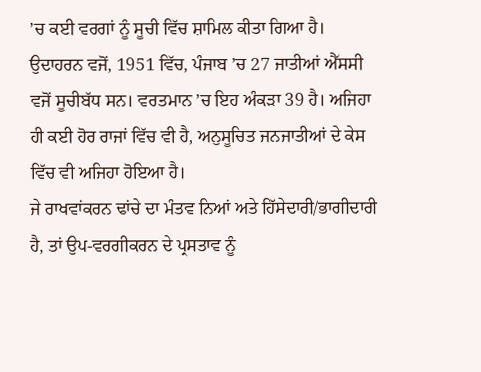’ਚ ਕਈ ਵਰਗਾਂ ਨੂੰ ਸੂਚੀ ਵਿੱਚ ਸ਼ਾਮਿਲ ਕੀਤਾ ਗਿਆ ਹੈ। ਉਦਾਹਰਨ ਵਜੋਂ, 1951 ਵਿੱਚ, ਪੰਜਾਬ ’ਚ 27 ਜਾਤੀਆਂ ਐੱਸਸੀ ਵਜੋਂ ਸੂਚੀਬੱਧ ਸਨ। ਵਰਤਮਾਨ ’ਚ ਇਹ ਅੰਕੜਾ 39 ਹੈ। ਅਜਿਹਾ ਹੀ ਕਈ ਹੋਰ ਰਾਜਾਂ ਵਿੱਚ ਵੀ ਹੈ, ਅਨੁਸੂਚਿਤ ਜਨਜਾਤੀਆਂ ਦੇ ਕੇਸ ਵਿੱਚ ਵੀ ਅਜਿਹਾ ਹੋਇਆ ਹੈ।
ਜੇ ਰਾਖਵਾਂਕਰਨ ਢਾਂਚੇ ਦਾ ਮੰਤਵ ਨਿਆਂ ਅਤੇ ਹਿੱਸੇਦਾਰੀ/ਭਾਗੀਦਾਰੀ ਹੈ, ਤਾਂ ਉਪ-ਵਰਗੀਕਰਨ ਦੇ ਪ੍ਰਸਤਾਵ ਨੂੰ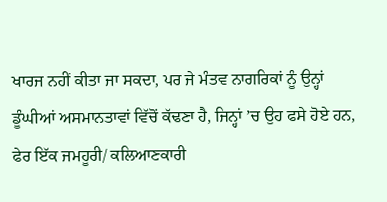ਖਾਰਜ ਨਹੀਂ ਕੀਤਾ ਜਾ ਸਕਦਾ, ਪਰ ਜੇ ਮੰਤਵ ਨਾਗਰਿਕਾਂ ਨੂੰ ਉਨ੍ਹਾਂ ਡੂੰਘੀਆਂ ਅਸਮਾਨਤਾਵਾਂ ਵਿੱਚੋਂ ਕੱਢਣਾ ਹੈ, ਜਿਨ੍ਹਾਂ ’ਚ ਉਹ ਫਸੇ ਹੋਏ ਹਨ, ਫੇਰ ਇੱਕ ਜਮਹੂਰੀ/ ਕਲਿਆਣਕਾਰੀ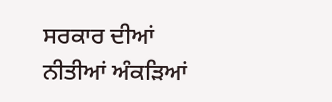ਸਰਕਾਰ ਦੀਆਂ ਨੀਤੀਆਂ ਅੰਕੜਿਆਂ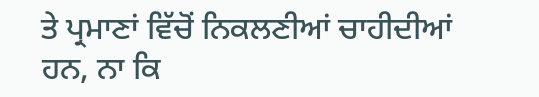ਤੇ ਪ੍ਰਮਾਣਾਂ ਵਿੱਚੋਂ ਨਿਕਲਣੀਆਂ ਚਾਹੀਦੀਆਂ ਹਨ, ਨਾ ਕਿ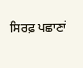ਸਿਰਫ਼ ਪਛਾਣਾਂ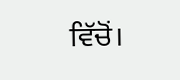ਵਿੱਚੋਂ।